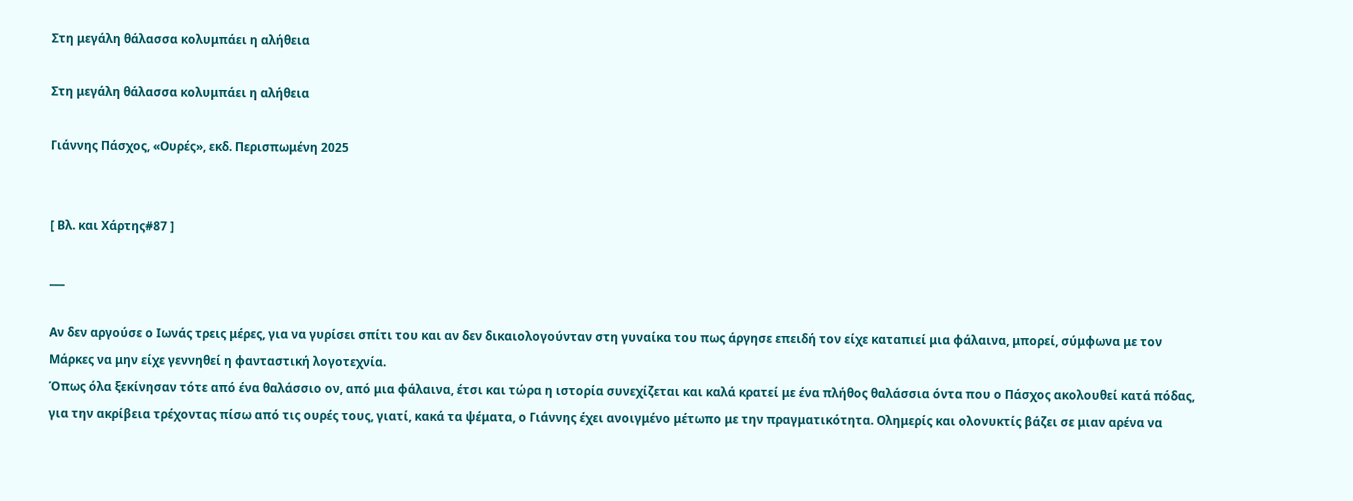Στη μεγάλη θάλασσα κολυμπάει η αλήθεια

Στη μεγάλη θάλασσα κολυμπάει η αλήθεια

Γιάννης Πάσχος, «Ουρές», εκδ. Περισπωμένη 2025


[ Βλ. και Χάρτης#87 ]

___

Αν δεν αργούσε ο Ιωνάς τρεις μέρες, για να γυρίσει σπίτι του και αν δεν δικαιολογούνταν στη γυναίκα του πως άργησε επειδή τον είχε καταπιεί μια φάλαινα, μπορεί, σύμφωνα με τον Mάρκες να μην είχε γεννηθεί η φανταστική λογοτεχνία.
Όπως όλα ξεκίνησαν τότε από ένα θαλάσσιο ον, από μια φάλαινα, έτσι και τώρα η ιστορία συνεχίζεται και καλά κρατεί με ένα πλήθος θαλάσσια όντα που ο Πάσχος ακολουθεί κατά πόδας, για την ακρίβεια τρέχοντας πίσω από τις ουρές τους, γιατί, κακά τα ψέματα, ο Γιάννης έχει ανοιγμένο μέτωπο με την πραγματικότητα. Ολημερίς και ολονυκτίς βάζει σε μιαν αρένα να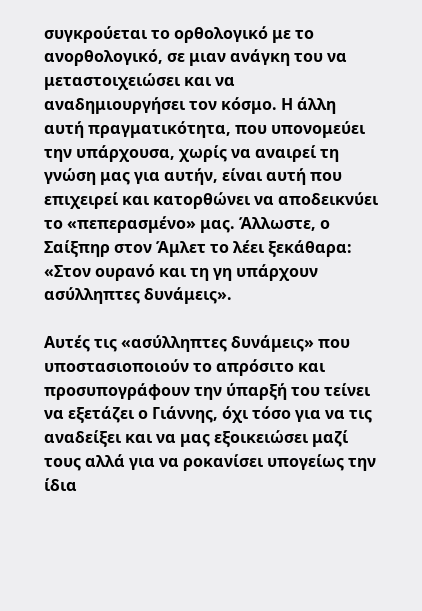συγκρούεται το ορθολογικό με το ανορθολογικό, σε μιαν ανάγκη του να μεταστοιχειώσει και να αναδημιουργήσει τον κόσμο. Η άλλη αυτή πραγματικότητα, που υπονομεύει την υπάρχουσα, χωρίς να αναιρεί τη γνώση μας για αυτήν, είναι αυτή που επιχειρεί και κατορθώνει να αποδεικνύει το «πεπερασμένο» μας. Άλλωστε, ο Σαίξπηρ στον Άμλετ το λέει ξεκάθαρα: «Στον ουρανό και τη γη υπάρχουν ασύλληπτες δυνάμεις».

Αυτές τις «ασύλληπτες δυνάμεις» που υποστασιοποιούν το απρόσιτο και προσυπογράφουν την ύπαρξή του τείνει να εξετάζει ο Γιάννης, όχι τόσο για να τις αναδείξει και να μας εξοικειώσει μαζί τους αλλά για να ροκανίσει υπογείως την ίδια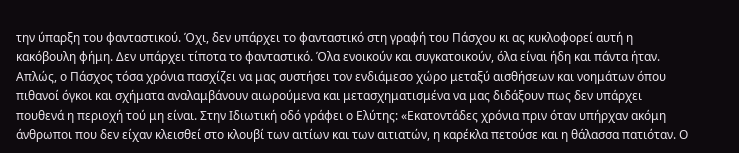την ύπαρξη του φανταστικού. Όχι, δεν υπάρχει το φανταστικό στη γραφή του Πάσχου κι ας κυκλοφορεί αυτή η κακόβουλη φήμη. Δεν υπάρχει τίποτα το φανταστικό. Όλα ενοικούν και συγκατοικούν, όλα είναι ήδη και πάντα ήταν. Απλώς, ο Πάσχος τόσα χρόνια πασχίζει να μας συστήσει τον ενδιάμεσο χώρο μεταξύ αισθήσεων και νοημάτων όπου πιθανοί όγκοι και σχήματα αναλαμβάνουν αιωρούμενα και μετασχηματισμένα να μας διδάξουν πως δεν υπάρχει πουθενά η περιοχή τού μη είναι. Στην Ιδιωτική οδό γράφει ο Ελύτης: «Εκατοντάδες χρόνια πριν όταν υπήρχαν ακόμη άνθρωποι που δεν είχαν κλεισθεί στο κλουβί των αιτίων και των αιτιατών, η καρέκλα πετούσε και η θάλασσα πατιόταν. Ο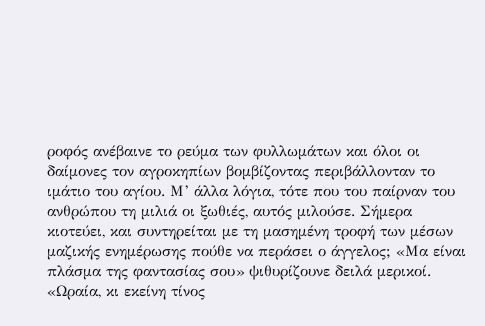ροφός ανέβαινε το ρεύμα των φυλλωμάτων και όλοι οι δαίμονες τον αγροκηπίων βομβίζοντας περιβάλλονταν το ιμάτιο του αγίου. Μ’ άλλα λόγια, τότε που του παίρναν του ανθρώπου τη μιλιά οι ξωθιές, αυτός μιλούσε. Σήμερα κιοτεύει, και συντηρείται με τη μασημένη τροφή των μέσων μαζικής ενημέρωσης πούθε να περάσει ο άγγελος; «Μα είναι πλάσμα της φαντασίας σου» ψιθυρίζουνε δειλά μερικοί. «Ωραία, κι εκείνη τίνος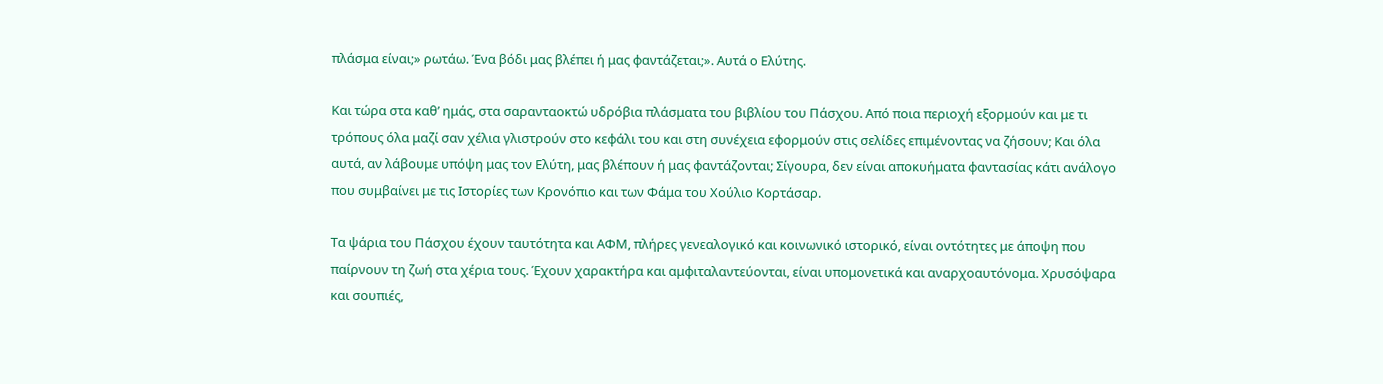πλάσμα είναι;» ρωτάω. Ένα βόδι μας βλέπει ή μας φαντάζεται;». Αυτά ο Ελύτης.

Και τώρα στα καθ’ ημάς, στα σαρανταοκτώ υδρόβια πλάσματα του βιβλίου του Πάσχου. Από ποια περιοχή εξορμούν και με τι τρόπους όλα μαζί σαν χέλια γλιστρούν στο κεφάλι του και στη συνέχεια εφορμούν στις σελίδες επιμένοντας να ζήσουν; Και όλα αυτά, αν λάβουμε υπόψη μας τον Ελύτη, μας βλέπουν ή μας φαντάζονται; Σίγουρα, δεν είναι αποκυήματα φαντασίας κάτι ανάλογο που συμβαίνει με τις Ιστορίες των Κρονόπιο και των Φάμα του Χούλιο Κορτάσαρ.

Τα ψάρια του Πάσχου έχουν ταυτότητα και ΑΦΜ, πλήρες γενεαλογικό και κοινωνικό ιστορικό, είναι οντότητες με άποψη που παίρνουν τη ζωή στα χέρια τους. Έχουν χαρακτήρα και αμφιταλαντεύονται, είναι υπομονετικά και αναρχοαυτόνομα. Χρυσόψαρα και σουπιές,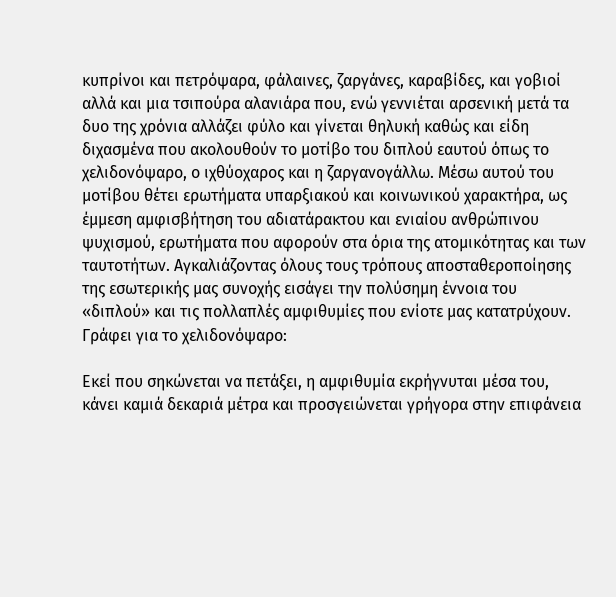κυπρίνοι και πετρόψαρα, φάλαινες, ζαργάνες, καραβίδες, και γοβιοί αλλά και μια τσιπούρα αλανιάρα που, ενώ γεννιέται αρσενική μετά τα δυο της χρόνια αλλάζει φύλο και γίνεται θηλυκή καθώς και είδη διχασμένα που ακολουθούν το μοτίβο του διπλού εαυτού όπως το χελιδονόψαρο, ο ιχθύοχαρος και η ζαργανογάλλω. Μέσω αυτού του μοτίβου θέτει ερωτήματα υπαρξιακού και κοινωνικού χαρακτήρα, ως έμμεση αμφισβήτηση του αδιατάρακτου και ενιαίου ανθρώπινου ψυχισμού, ερωτήματα που αφορούν στα όρια της ατομικότητας και των ταυτοτήτων. Αγκαλιάζοντας όλους τους τρόπους αποσταθεροποίησης της εσωτερικής μας συνοχής εισάγει την πολύσημη έννοια του «διπλού» και τις πολλαπλές αμφιθυμίες που ενίοτε μας κατατρύχουν. Γράφει για το χελιδονόψαρο:

Εκεί που σηκώνεται να πετάξει, η αμφιθυμία εκρήγνυται μέσα του, κάνει καμιά δεκαριά μέτρα και προσγειώνεται γρήγορα στην επιφάνεια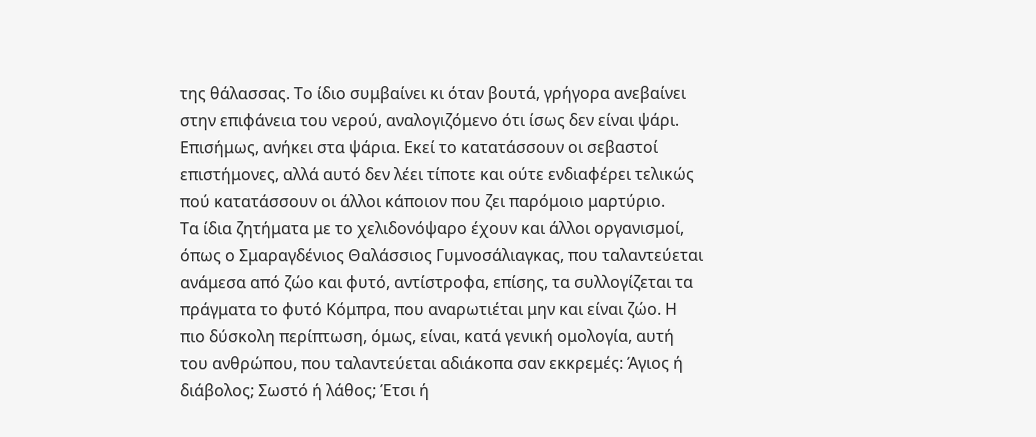της θάλασσας. Το ίδιο συμβαίνει κι όταν βουτά, γρήγορα ανεβαίνει στην επιφάνεια του νερού, αναλογιζόμενο ότι ίσως δεν είναι ψάρι. Επισήμως, ανήκει στα ψάρια. Εκεί το κατατάσσουν οι σεβαστοί επιστήμονες, αλλά αυτό δεν λέει τίποτε και ούτε ενδιαφέρει τελικώς πού κατατάσσουν οι άλλοι κάποιον που ζει παρόμοιο μαρτύριο.
Τα ίδια ζητήματα με το χελιδονόψαρο έχουν και άλλοι οργανισμοί, όπως ο Σμαραγδένιος Θαλάσσιος Γυμνοσάλιαγκας, που ταλαντεύεται ανάμεσα από ζώο και φυτό, αντίστροφα, επίσης, τα συλλογίζεται τα πράγματα το φυτό Κόμπρα, που αναρωτιέται μην και είναι ζώο. Η πιο δύσκολη περίπτωση, όμως, είναι, κατά γενική ομολογία, αυτή του ανθρώπου, που ταλαντεύεται αδιάκοπα σαν εκκρεμές: Άγιος ή διάβολος; Σωστό ή λάθος; Έτσι ή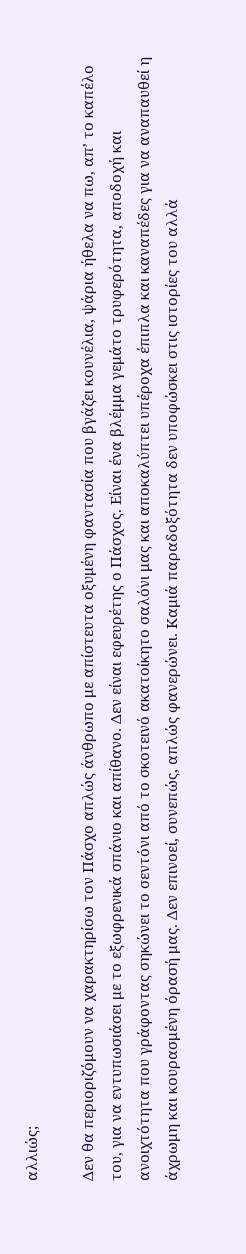αλλιώς;

Δεν θα περιοριζόμουν να χαρακτηρίσω τον Πάσχο απλώς άνθρωπο με απίστευτα οξυμένη φαντασία που βγάζει κουνέλια, ψάρια ήθελα να πω, απ’ το καπέλο του, για να εντυπωσιάσει με το εξωφρενικά σπάνιο και απίθανο. Δεν είναι εφευρέτης ο Πάσχος. Είναι ένα βλέμμα γεμάτο τρυφερότητα, αποδοχή και ανοιχτότητα που γράφοντας σηκώνει το σεντόνι από το σκοτεινό ακατοίκητο σαλόνι μας και αποκαλύπτει υπέροχα έπιπλα και καναπέδες για να αναπαυθεί η άχρωμη και κουρασμένη όρασή μας. Δεν επινοεί, συνεπώς, απλώς φανερώνει. Καμιά παραδοξότητα δεν υποφώσκει στις ιστορίες του αλλά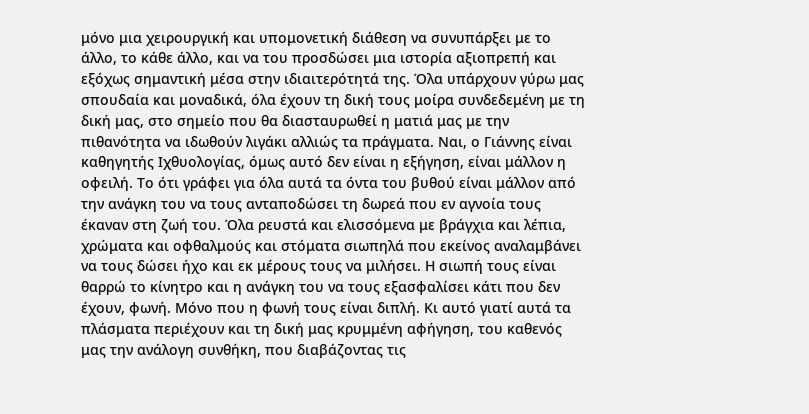μόνο μια χειρουργική και υπομονετική διάθεση να συνυπάρξει με το άλλο, το κάθε άλλο, και να του προσδώσει μια ιστορία αξιοπρεπή και εξόχως σημαντική μέσα στην ιδιαιτερότητά της. Όλα υπάρχουν γύρω μας σπουδαία και μοναδικά, όλα έχουν τη δική τους μοίρα συνδεδεμένη με τη δική μας, στο σημείο που θα διασταυρωθεί η ματιά μας με την πιθανότητα να ιδωθούν λιγάκι αλλιώς τα πράγματα. Ναι, ο Γιάννης είναι καθηγητής Ιχθυολογίας, όμως αυτό δεν είναι η εξήγηση, είναι μάλλον η οφειλή. Το ότι γράφει για όλα αυτά τα όντα του βυθού είναι μάλλον από την ανάγκη του να τους ανταποδώσει τη δωρεά που εν αγνοία τους έκαναν στη ζωή του. Όλα ρευστά και ελισσόμενα με βράγχια και λέπια, χρώματα και οφθαλμούς και στόματα σιωπηλά που εκείνος αναλαμβάνει να τους δώσει ήχο και εκ μέρους τους να μιλήσει. Η σιωπή τους είναι θαρρώ το κίνητρο και η ανάγκη του να τους εξασφαλίσει κάτι που δεν έχουν, φωνή. Μόνο που η φωνή τους είναι διπλή. Κι αυτό γιατί αυτά τα πλάσματα περιέχουν και τη δική μας κρυμμένη αφήγηση, του καθενός μας την ανάλογη συνθήκη, που διαβάζοντας τις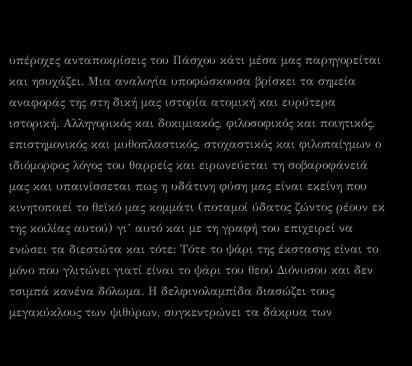υπέροχες ανταποκρίσεις του Πάσχου κάτι μέσα μας παρηγορείται και ησυχάζει. Μια αναλογία υποφώσκουσα βρίσκει τα σημεία αναφοράς της στη δική μας ιστορία ατομική και ευρύτερα ιστορική. Αλληγορικός και δοκιμιακός, φιλοσοφικός και ποιητικός, επιστημονικός και μυθοπλαστικός, στοχαστικός και φιλοπαίγμων ο ιδιόμορφος λόγος του θαρρείς και ειρωνεύεται τη σοβαροφάνειά μας και υπαινίσσεται πως η υδάτινη φύση μας είναι εκείνη που κινητοποιεί το θεϊκό μας κομμάτι (ποταμοί ύδατος ζώντος ρέουν εκ της κοιλίας αυτού) γι’ αυτό και με τη γραφή του επιχειρεί να ενώσει τα διεστώτα και τότε: Τότε το ψάρι της έκστασης είναι το μόνο που γλιτώνει γιατί είναι το ψάρι του θεού Διόνυσου και δεν τσιμπά κανένα δόλωμα. Η δελφινολαμπίδα διασώζει τους μεγακύκλους των ψιθύρων, συγκεντρώνει τα δάκρυα των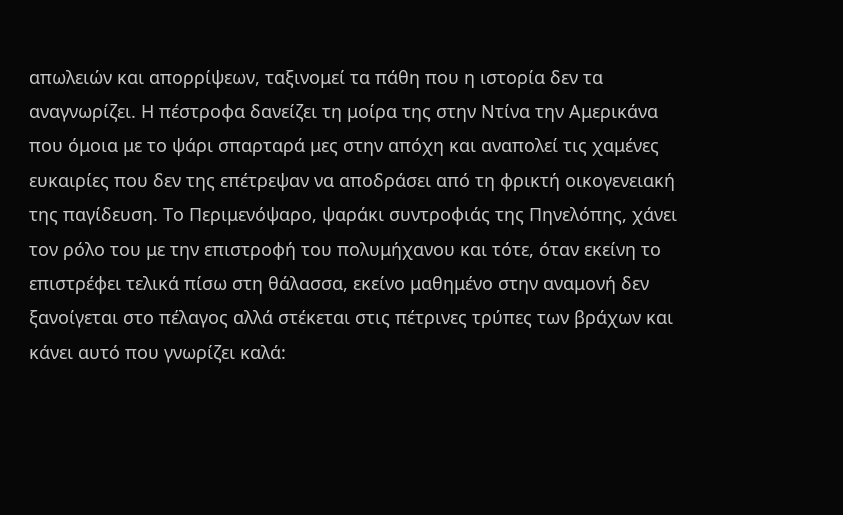απωλειών και απορρίψεων, ταξινομεί τα πάθη που η ιστορία δεν τα αναγνωρίζει. Η πέστροφα δανείζει τη μοίρα της στην Ντίνα την Αμερικάνα που όμοια με το ψάρι σπαρταρά μες στην απόχη και αναπολεί τις χαμένες ευκαιρίες που δεν της επέτρεψαν να αποδράσει από τη φρικτή οικογενειακή της παγίδευση. Το Περιμενόψαρο, ψαράκι συντροφιάς της Πηνελόπης, χάνει τον ρόλο του με την επιστροφή του πολυμήχανου και τότε, όταν εκείνη το επιστρέφει τελικά πίσω στη θάλασσα, εκείνο μαθημένο στην αναμονή δεν ξανοίγεται στο πέλαγος αλλά στέκεται στις πέτρινες τρύπες των βράχων και κάνει αυτό που γνωρίζει καλά: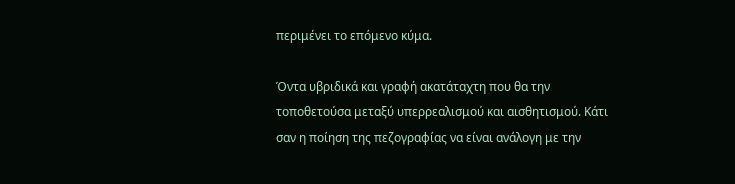περιμένει το επόμενο κύμα.

Όντα υβριδικά και γραφή ακατάταχτη που θα την τοποθετούσα μεταξύ υπερρεαλισμού και αισθητισμού. Κάτι σαν η ποίηση της πεζογραφίας να είναι ανάλογη με την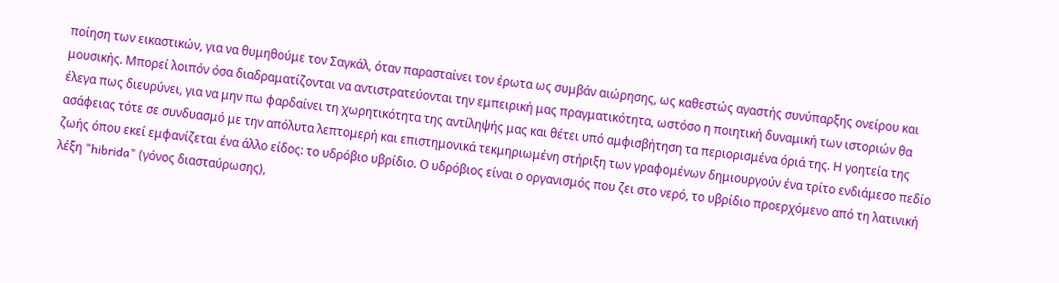ποίηση των εικαστικών, για να θυμηθούμε τον Σαγκάλ, όταν παρασταίνει τον έρωτα ως συμβάν αιώρησης, ως καθεστώς αγαστής συνύπαρξης ονείρου και μουσικής. Μπορεί λοιπόν όσα διαδραματίζονται να αντιστρατεύονται την εμπειρική μας πραγματικότητα, ωστόσο η ποιητική δυναμική των ιστοριών θα έλεγα πως διευρύνει, για να μην πω φαρδαίνει τη χωρητικότητα της αντίληψής μας και θέτει υπό αμφισβήτηση τα περιορισμένα όριά της. Η γοητεία της ασάφειας τότε σε συνδυασμό με την απόλυτα λεπτομερή και επιστημονικά τεκμηριωμένη στήριξη των γραφομένων δημιουργούν ένα τρίτο ενδιάμεσο πεδίο ζωής όπου εκεί εμφανίζεται ένα άλλο είδος: το υδρόβιο υβρίδιο. Ο υδρόβιος είναι ο οργανισμός που ζει στο νερό, το υβρίδιο προερχόμενο από τη λατινική λέξη "hibrida" (γόνος διασταύρωσης),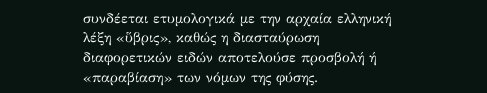συνδέεται ετυμολογικά με την αρχαία ελληνική λέξη «ὕβρις», καθώς η διασταύρωση διαφορετικών ειδών αποτελούσε προσβολή ή «παραβίαση» των νόμων της φύσης.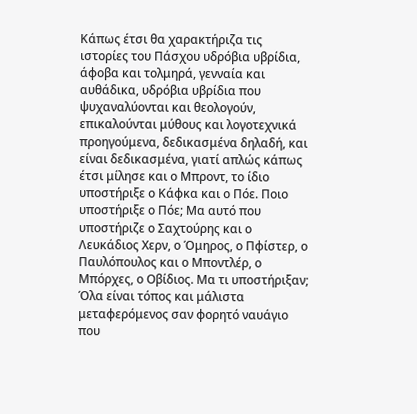Κάπως έτσι θα χαρακτήριζα τις ιστορίες του Πάσχου υδρόβια υβρίδια, άφοβα και τολμηρά, γενναία και αυθάδικα, υδρόβια υβρίδια που ψυχαναλύονται και θεολογούν, επικαλούνται μύθους και λογοτεχνικά προηγούμενα, δεδικασμένα δηλαδή, και είναι δεδικασμένα, γιατί απλώς κάπως έτσι μίλησε και ο Μπροντ, το ίδιο υποστήριξε ο Κάφκα και ο Πόε. Ποιο υποστήριξε ο Πόε; Μα αυτό που υποστήριζε ο Σαχτούρης και ο Λευκάδιος Χερν, ο Όμηρος, ο Πφίστερ, ο Παυλόπουλος και ο Μποντλέρ, ο Μπόρχες, ο Οβίδιος. Μα τι υποστήριξαν; Όλα είναι τόπος και μάλιστα μεταφερόμενος σαν φορητό ναυάγιο που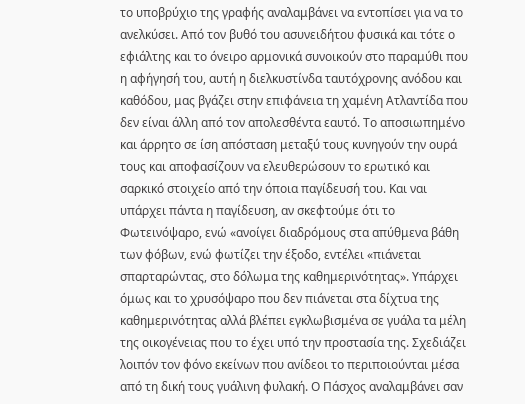το υποβρύχιο της γραφής αναλαμβάνει να εντοπίσει για να το ανελκύσει. Από τον βυθό του ασυνειδήτου φυσικά και τότε ο εφιάλτης και το όνειρο αρμονικά συνοικούν στο παραμύθι που η αφήγησή του, αυτή η διελκυστίνδα ταυτόχρονης ανόδου και καθόδου, μας βγάζει στην επιφάνεια τη χαμένη Ατλαντίδα που δεν είναι άλλη από τον απολεσθέντα εαυτό. Το αποσιωπημένο και άρρητο σε ίση απόσταση μεταξύ τους κυνηγούν την ουρά τους και αποφασίζουν να ελευθερώσουν το ερωτικό και σαρκικό στοιχείο από την όποια παγίδευσή του. Και ναι υπάρχει πάντα η παγίδευση, αν σκεφτούμε ότι το Φωτεινόψαρο, ενώ «ανοίγει διαδρόμους στα απύθμενα βάθη των φόβων, ενώ φωτίζει την έξοδο, εντέλει «πιάνεται σπαρταρώντας, στο δόλωμα της καθημερινότητας». Υπάρχει όμως και το χρυσόψαρο που δεν πιάνεται στα δίχτυα της καθημερινότητας αλλά βλέπει εγκλωβισμένα σε γυάλα τα μέλη της οικογένειας που το έχει υπό την προστασία της. Σχεδιάζει λοιπόν τον φόνο εκείνων που ανίδεοι το περιποιούνται μέσα από τη δική τους γυάλινη φυλακή. Ο Πάσχος αναλαμβάνει σαν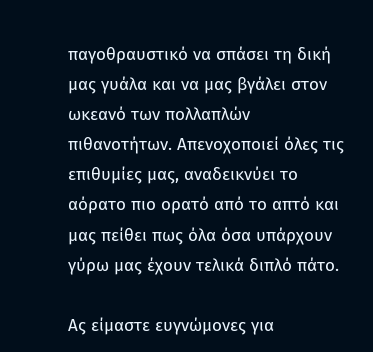παγοθραυστικό να σπάσει τη δική μας γυάλα και να μας βγάλει στον ωκεανό των πολλαπλών πιθανοτήτων. Απενοχοποιεί όλες τις επιθυμίες μας, αναδεικνύει το αόρατο πιο ορατό από το απτό και μας πείθει πως όλα όσα υπάρχουν γύρω μας έχουν τελικά διπλό πάτο.

Ας είμαστε ευγνώμονες για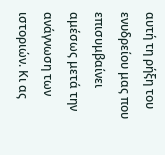αυτή τη ρήξη του ενυδρείου μας που επισυμβαίνει αμέσως μετά την ανάγνωση των ιστοριών. Κι ας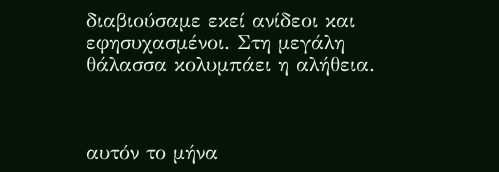διαβιούσαμε εκεί ανίδεοι και εφησυχασμένοι. Στη μεγάλη θάλασσα κολυμπάει η αλήθεια.



αυτόν το μήνα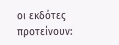οι εκδότες προτείνουν: